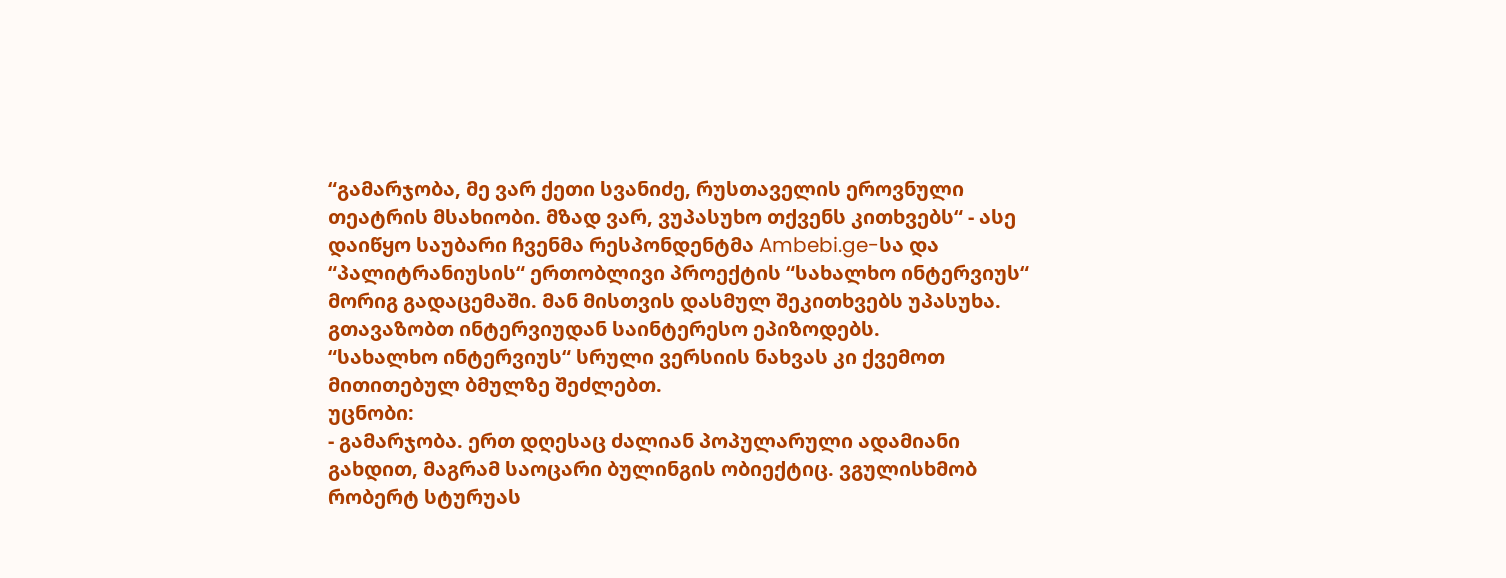“გამარჯობა, მე ვარ ქეთი სვანიძე, რუსთაველის ეროვნული თეატრის მსახიობი. მზად ვარ, ვუპასუხო თქვენს კითხვებს“ - ასე დაიწყო საუბარი ჩვენმა რესპონდენტმა Ambebi.ge-სა და “პალიტრანიუსის“ ერთობლივი პროექტის “სახალხო ინტერვიუს“ მორიგ გადაცემაში. მან მისთვის დასმულ შეკითხვებს უპასუხა. გთავაზობთ ინტერვიუდან საინტერესო ეპიზოდებს.
“სახალხო ინტერვიუს“ სრული ვერსიის ნახვას კი ქვემოთ მითითებულ ბმულზე შეძლებთ.
უცნობი:
- გამარჯობა. ერთ დღესაც ძალიან პოპულარული ადამიანი გახდით, მაგრამ საოცარი ბულინგის ობიექტიც. ვგულისხმობ რობერტ სტურუას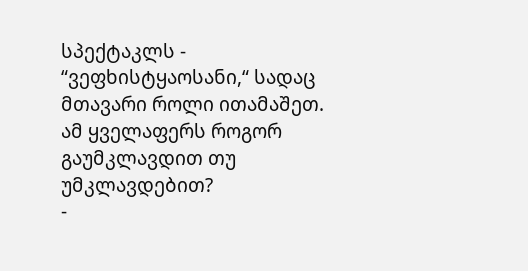სპექტაკლს - “ვეფხისტყაოსანი,“ სადაც მთავარი როლი ითამაშეთ. ამ ყველაფერს როგორ გაუმკლავდით თუ უმკლავდებით?
-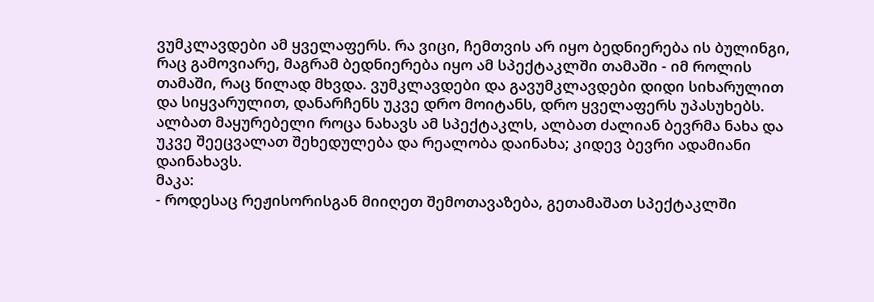ვუმკლავდები ამ ყველაფერს. რა ვიცი, ჩემთვის არ იყო ბედნიერება ის ბულინგი, რაც გამოვიარე, მაგრამ ბედნიერება იყო ამ სპექტაკლში თამაში - იმ როლის თამაში, რაც წილად მხვდა. ვუმკლავდები და გავუმკლავდები დიდი სიხარულით და სიყვარულით, დანარჩენს უკვე დრო მოიტანს, დრო ყველაფერს უპასუხებს. ალბათ მაყურებელი როცა ნახავს ამ სპექტაკლს, ალბათ ძალიან ბევრმა ნახა და უკვე შეეცვალათ შეხედულება და რეალობა დაინახა; კიდევ ბევრი ადამიანი დაინახავს.
მაკა:
- როდესაც რეჟისორისგან მიიღეთ შემოთავაზება, გეთამაშათ სპექტაკლში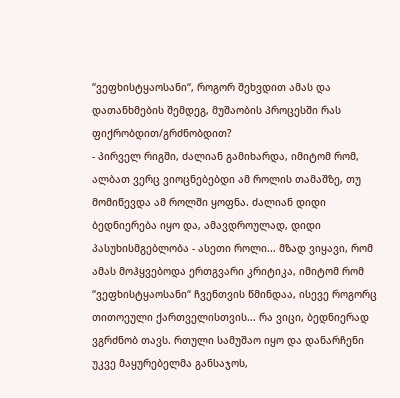“ვეფხისტყაოსანი“, როგორ შეხვდით ამას და დათანხმების შემდეგ, მუშაობის პროცესში რას ფიქრობდით/გრძნობდით?
- პირველ რიგში, ძალიან გამიხარდა, იმიტომ რომ, ალბათ ვერც ვიოცნებებდი ამ როლის თამაშზე, თუ მომიწევდა ამ როლში ყოფნა. ძალიან დიდი ბედნიერება იყო და, ამავდროულად, დიდი პასუხისმგებლობა - ასეთი როლი... მზად ვიყავი, რომ ამას მოჰყვებოდა ერთგვარი კრიტიკა, იმიტომ რომ “ვეფხისტყაოსანი“ ჩვენთვის წმინდაა, ისევე როგორც თითოეული ქართველისთვის... რა ვიცი, ბედნიერად ვგრძნობ თავს. რთული სამუშაო იყო და დანარჩენი უკვე მაყურებელმა განსაჯოს,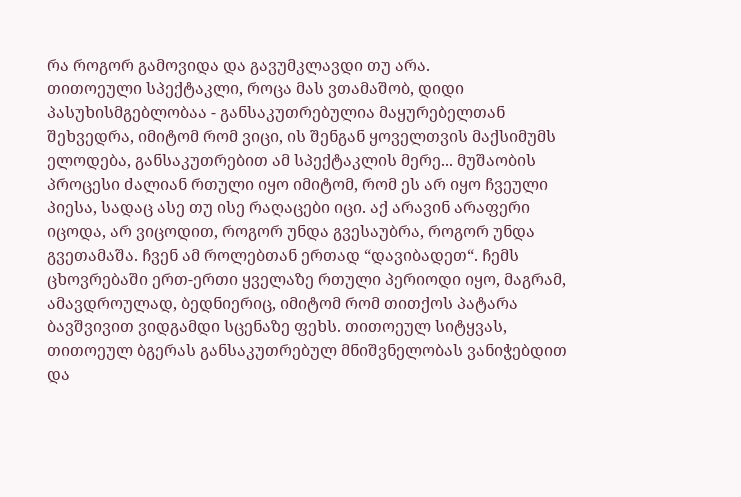რა როგორ გამოვიდა და გავუმკლავდი თუ არა.
თითოეული სპექტაკლი, როცა მას ვთამაშობ, დიდი პასუხისმგებლობაა - განსაკუთრებულია მაყურებელთან შეხვედრა, იმიტომ რომ ვიცი, ის შენგან ყოველთვის მაქსიმუმს ელოდება, განსაკუთრებით ამ სპექტაკლის მერე... მუშაობის პროცესი ძალიან რთული იყო იმიტომ, რომ ეს არ იყო ჩვეული პიესა, სადაც ასე თუ ისე რაღაცები იცი. აქ არავინ არაფერი იცოდა, არ ვიცოდით, როგორ უნდა გვესაუბრა, როგორ უნდა გვეთამაშა. ჩვენ ამ როლებთან ერთად “დავიბადეთ“. ჩემს ცხოვრებაში ერთ-ერთი ყველაზე რთული პერიოდი იყო, მაგრამ, ამავდროულად, ბედნიერიც, იმიტომ რომ თითქოს პატარა ბავშვივით ვიდგამდი სცენაზე ფეხს. თითოეულ სიტყვას, თითოეულ ბგერას განსაკუთრებულ მნიშვნელობას ვანიჭებდით და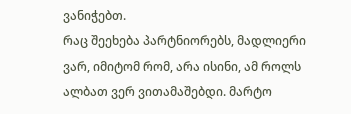ვანიჭებთ.
რაც შეეხება პარტნიორებს, მადლიერი ვარ, იმიტომ რომ, არა ისინი, ამ როლს ალბათ ვერ ვითამაშებდი. მარტო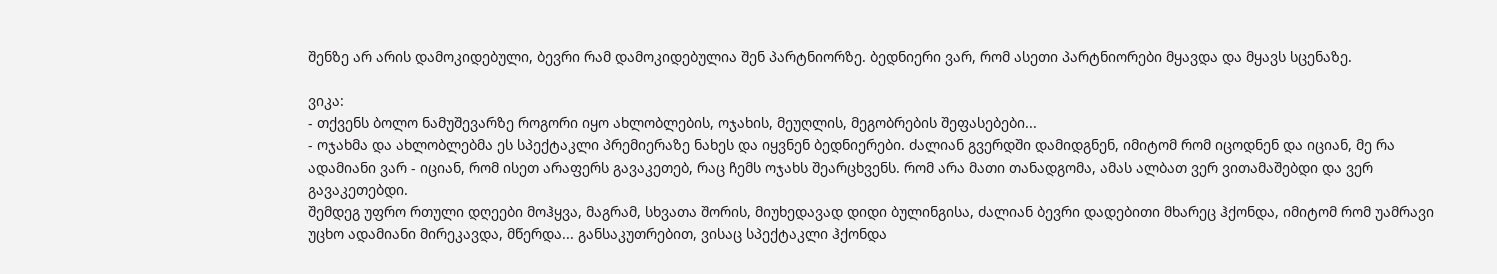შენზე არ არის დამოკიდებული, ბევრი რამ დამოკიდებულია შენ პარტნიორზე. ბედნიერი ვარ, რომ ასეთი პარტნიორები მყავდა და მყავს სცენაზე.

ვიკა:
- თქვენს ბოლო ნამუშევარზე როგორი იყო ახლობლების, ოჯახის, მეუღლის, მეგობრების შეფასებები...
- ოჯახმა და ახლობლებმა ეს სპექტაკლი პრემიერაზე ნახეს და იყვნენ ბედნიერები. ძალიან გვერდში დამიდგნენ, იმიტომ რომ იცოდნენ და იციან, მე რა ადამიანი ვარ - იციან, რომ ისეთ არაფერს გავაკეთებ, რაც ჩემს ოჯახს შეარცხვენს. რომ არა მათი თანადგომა, ამას ალბათ ვერ ვითამაშებდი და ვერ გავაკეთებდი.
შემდეგ უფრო რთული დღეები მოჰყვა, მაგრამ, სხვათა შორის, მიუხედავად დიდი ბულინგისა, ძალიან ბევრი დადებითი მხარეც ჰქონდა, იმიტომ რომ უამრავი უცხო ადამიანი მირეკავდა, მწერდა... განსაკუთრებით, ვისაც სპექტაკლი ჰქონდა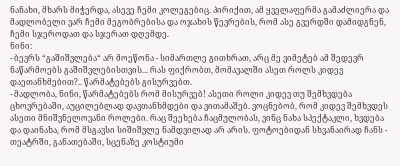ნანახი, მხარს მიჭერდა, ასევე ჩემი კოლეგებიც. პირიქით, ამ ყველაფერმა გამაძლიერა და მადლობელი ვარ ჩემი მეგობრებისა და ოჯახის წევრების, რომ ასე გვერდში დამიდგნენ, ჩემი სჯეროდათ და სჯერათ დღემდე.
ნინი:
- ბევრს “გაშიშვლება“ არ მოეწონა - სიმართლე გითხრათ, არც მე ვიმეტებ ამ შედევრ ნაწარმოებს გაშიშვლებისთვის... რას ფიქრობთ, მომავალში ასეთ როლს კიდევ დაეთანხმებით?.. წარმატებებს გისურვებთ.
- მადლობა, ნინი, წარმატებებს რომ მისურვებ! ასეთი როლი კიდევ თუ შემხვდება ცხოვრებაში, აუცილებლად დავთანხმდები და ვითამაშებ. ვოცნებობ, რომ კიდევ შემხვდეს ასეთი მნიშვნელოვანი როლები. რაც შეეხება ჩაცმულობას, ვინც ნახა სპექტაკლი, ხვდება და დაინახა, რომ მსგავსი სიშიშვლე ნამდვილად არ არის. ფოტოებიდან სხვანაირად ჩანს - თეატრში, განათებაში, სცენაზე კოსტიუმი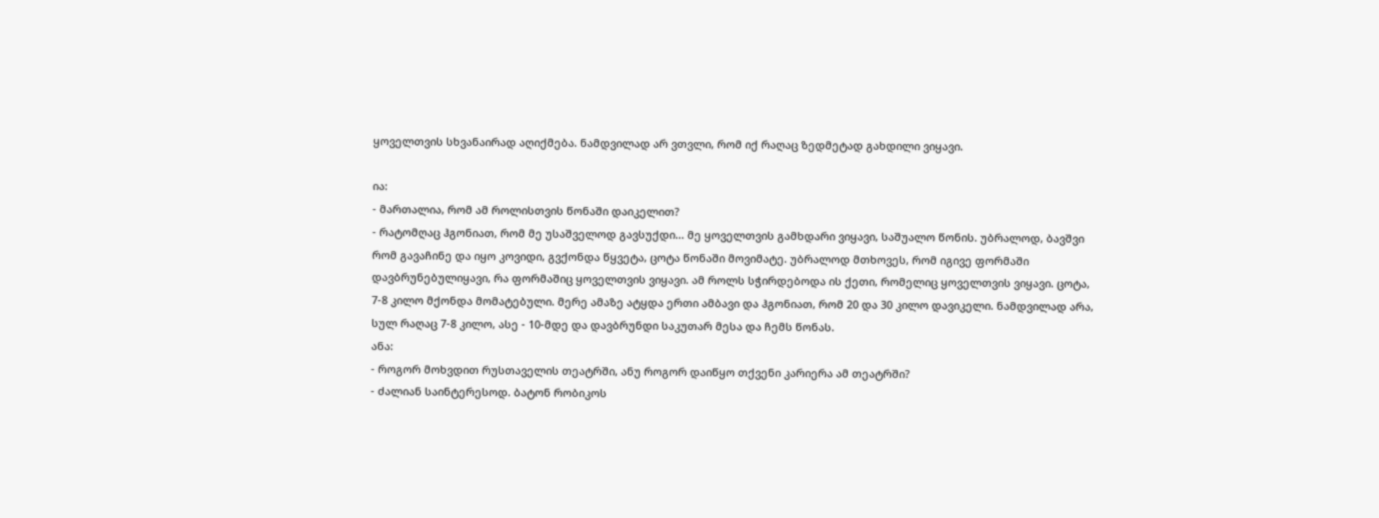ყოველთვის სხვანაირად აღიქმება. ნამდვილად არ ვთვლი, რომ იქ რაღაც ზედმეტად გახდილი ვიყავი.

ია:
- მართალია, რომ ამ როლისთვის წონაში დაიკელით?
- რატომღაც ჰგონიათ, რომ მე უსაშველოდ გავსუქდი... მე ყოველთვის გამხდარი ვიყავი, საშუალო წონის. უბრალოდ, ბავშვი რომ გავაჩინე და იყო კოვიდი, გვქონდა წყვეტა, ცოტა წონაში მოვიმატე. უბრალოდ მთხოვეს, რომ იგივე ფორმაში დავბრუნებულიყავი, რა ფორმაშიც ყოველთვის ვიყავი. ამ როლს სჭირდებოდა ის ქეთი, რომელიც ყოველთვის ვიყავი. ცოტა, 7-8 კილო მქონდა მომატებული. მერე ამაზე ატყდა ერთი ამბავი და ჰგონიათ, რომ 20 და 30 კილო დავიკელი. ნამდვილად არა, სულ რაღაც 7-8 კილო, ასე - 10-მდე და დავბრუნდი საკუთარ მესა და ჩემს წონას.
ანა:
- როგორ მოხვდით რუსთაველის თეატრში, ანუ როგორ დაიწყო თქვენი კარიერა ამ თეატრში?
- ძალიან საინტერესოდ. ბატონ რობიკოს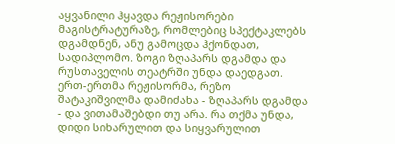აყვანილი ჰყავდა რეჟისორები მაგისტრატურაზე, რომლებიც სპექტაკლებს დგამდნენ, ანუ გამოცდა ჰქონდათ, სადიპლომო. ზოგი ზღაპარს დგამდა და რუსთაველის თეატრში უნდა დაედგათ. ერთ-ერთმა რეჟისორმა, რეზო შატაკიშვილმა დამიძახა - ზღაპარს დგამდა - და ვითამაშებდი თუ არა. რა თქმა უნდა, დიდი სიხარულით და სიყვარულით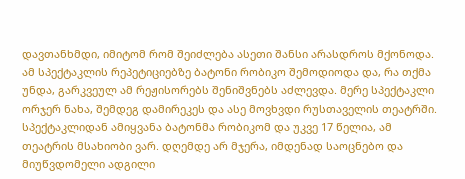დავთანხმდი, იმიტომ რომ შეიძლება ასეთი შანსი არასდროს მქონოდა. ამ სპექტაკლის რეპეტიციებზე ბატონი რობიკო შემოდიოდა და, რა თქმა უნდა, გარკვეულ ამ რეჟისორებს შენიშვნებს აძლევდა. მერე სპექტაკლი ორჯერ ნახა, შემდეგ დამირეკეს და ასე მოვხვდი რუსთაველის თეატრში. სპექტაკლიდან ამიყვანა ბატონმა რობიკომ და უკვე 17 წელია, ამ თეატრის მსახიობი ვარ. დღემდე არ მჯერა, იმდენად საოცნებო და მიუწვდომელი ადგილი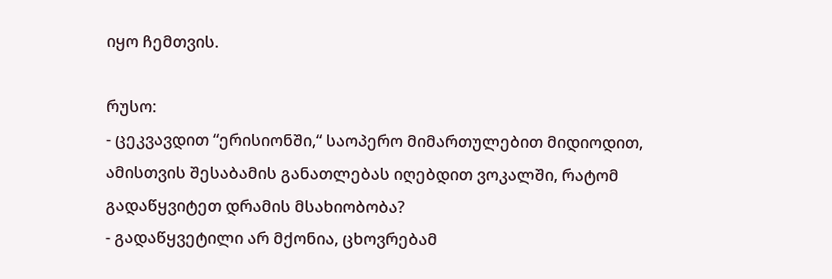იყო ჩემთვის.

რუსო:
- ცეკვავდით “ერისიონში,“ საოპერო მიმართულებით მიდიოდით, ამისთვის შესაბამის განათლებას იღებდით ვოკალში, რატომ გადაწყვიტეთ დრამის მსახიობობა?
- გადაწყვეტილი არ მქონია, ცხოვრებამ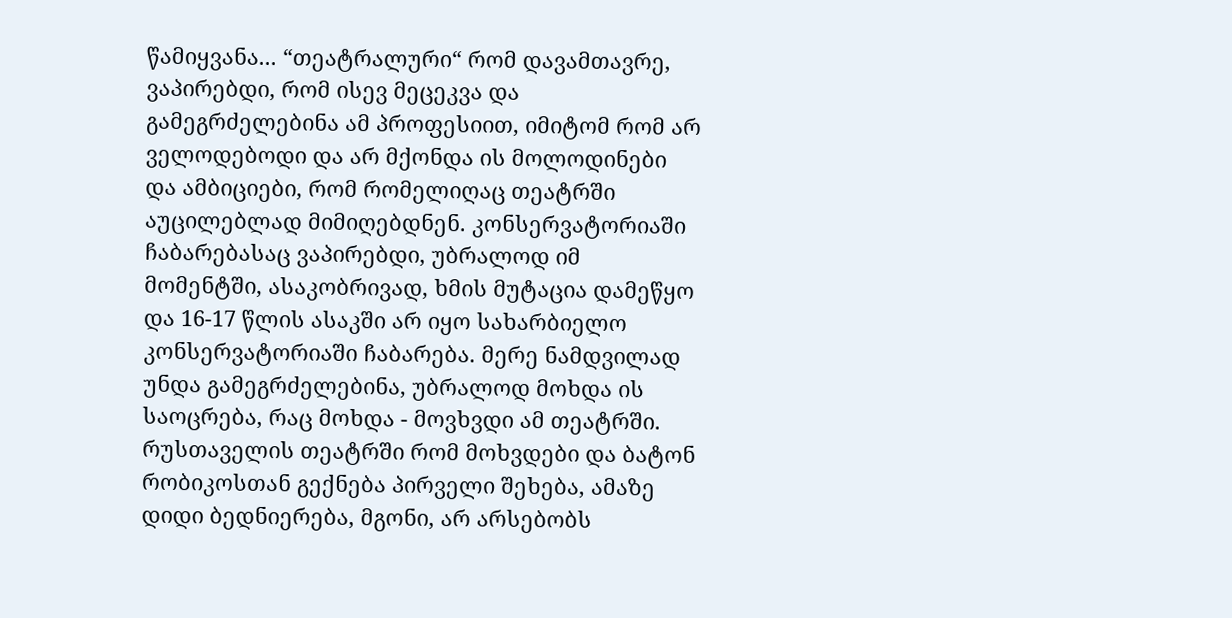წამიყვანა... “თეატრალური“ რომ დავამთავრე, ვაპირებდი, რომ ისევ მეცეკვა და გამეგრძელებინა ამ პროფესიით, იმიტომ რომ არ ველოდებოდი და არ მქონდა ის მოლოდინები და ამბიციები, რომ რომელიღაც თეატრში აუცილებლად მიმიღებდნენ. კონსერვატორიაში ჩაბარებასაც ვაპირებდი, უბრალოდ იმ მომენტში, ასაკობრივად, ხმის მუტაცია დამეწყო და 16-17 წლის ასაკში არ იყო სახარბიელო კონსერვატორიაში ჩაბარება. მერე ნამდვილად უნდა გამეგრძელებინა, უბრალოდ მოხდა ის საოცრება, რაც მოხდა - მოვხვდი ამ თეატრში. რუსთაველის თეატრში რომ მოხვდები და ბატონ რობიკოსთან გექნება პირველი შეხება, ამაზე დიდი ბედნიერება, მგონი, არ არსებობს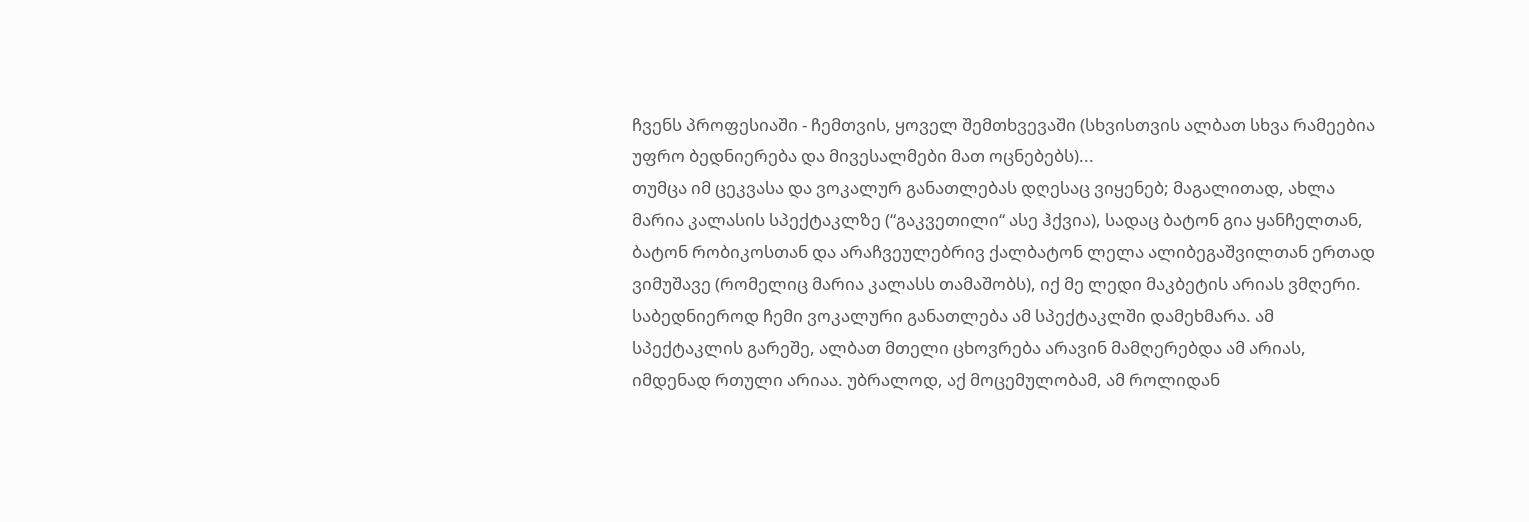ჩვენს პროფესიაში - ჩემთვის, ყოველ შემთხვევაში (სხვისთვის ალბათ სხვა რამეებია უფრო ბედნიერება და მივესალმები მათ ოცნებებს)...
თუმცა იმ ცეკვასა და ვოკალურ განათლებას დღესაც ვიყენებ; მაგალითად, ახლა მარია კალასის სპექტაკლზე (“გაკვეთილი“ ასე ჰქვია), სადაც ბატონ გია ყანჩელთან, ბატონ რობიკოსთან და არაჩვეულებრივ ქალბატონ ლელა ალიბეგაშვილთან ერთად ვიმუშავე (რომელიც მარია კალასს თამაშობს), იქ მე ლედი მაკბეტის არიას ვმღერი. საბედნიეროდ ჩემი ვოკალური განათლება ამ სპექტაკლში დამეხმარა. ამ სპექტაკლის გარეშე, ალბათ მთელი ცხოვრება არავინ მამღერებდა ამ არიას, იმდენად რთული არიაა. უბრალოდ, აქ მოცემულობამ, ამ როლიდან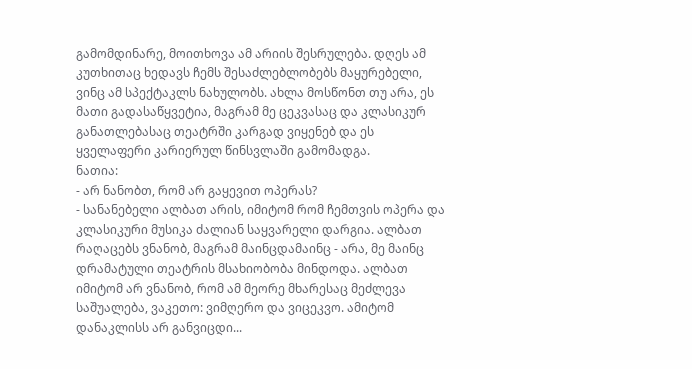გამომდინარე, მოითხოვა ამ არიის შესრულება. დღეს ამ კუთხითაც ხედავს ჩემს შესაძლებლობებს მაყურებელი, ვინც ამ სპექტაკლს ნახულობს. ახლა მოსწონთ თუ არა, ეს მათი გადასაწყვეტია, მაგრამ მე ცეკვასაც და კლასიკურ განათლებასაც თეატრში კარგად ვიყენებ და ეს ყველაფერი კარიერულ წინსვლაში გამომადგა.
ნათია:
- არ ნანობთ, რომ არ გაყევით ოპერას?
- სანანებელი ალბათ არის, იმიტომ რომ ჩემთვის ოპერა და კლასიკური მუსიკა ძალიან საყვარელი დარგია. ალბათ რაღაცებს ვნანობ, მაგრამ მაინცდამაინც - არა, მე მაინც დრამატული თეატრის მსახიობობა მინდოდა. ალბათ იმიტომ არ ვნანობ, რომ ამ მეორე მხარესაც მეძლევა საშუალება, ვაკეთო: ვიმღერო და ვიცეკვო. ამიტომ დანაკლისს არ განვიცდი...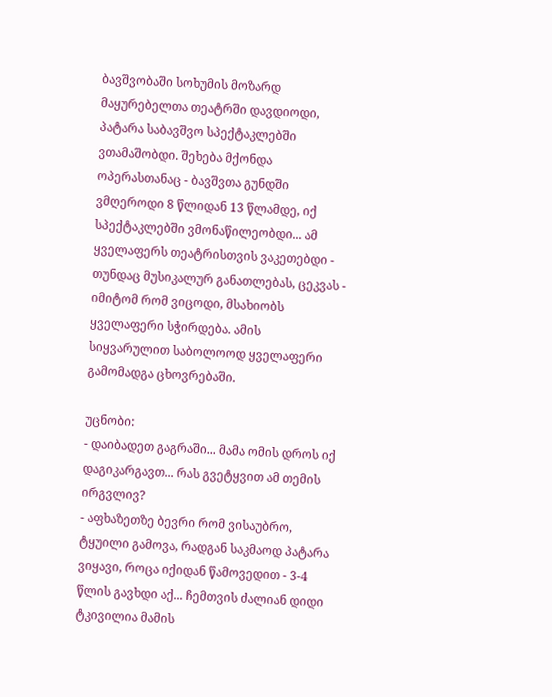ბავშვობაში სოხუმის მოზარდ მაყურებელთა თეატრში დავდიოდი, პატარა საბავშვო სპექტაკლებში ვთამაშობდი. შეხება მქონდა ოპერასთანაც - ბავშვთა გუნდში ვმღეროდი 8 წლიდან 13 წლამდე, იქ სპექტაკლებში ვმონაწილეობდი... ამ ყველაფერს თეატრისთვის ვაკეთებდი - თუნდაც მუსიკალურ განათლებას, ცეკვას - იმიტომ რომ ვიცოდი, მსახიობს ყველაფერი სჭირდება. ამის სიყვარულით საბოლოოდ ყველაფერი გამომადგა ცხოვრებაში.

უცნობი:
- დაიბადეთ გაგრაში... მამა ომის დროს იქ დაგიკარგავთ... რას გვეტყვით ამ თემის ირგვლივ?
- აფხაზეთზე ბევრი რომ ვისაუბრო, ტყუილი გამოვა, რადგან საკმაოდ პატარა ვიყავი, როცა იქიდან წამოვედით - 3-4 წლის გავხდი აქ... ჩემთვის ძალიან დიდი ტკივილია მამის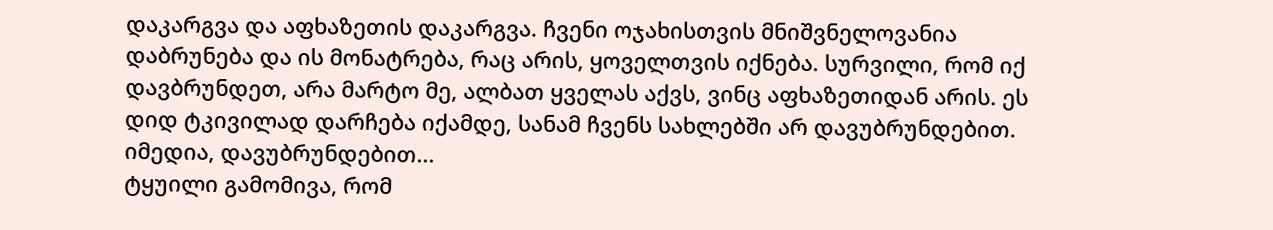დაკარგვა და აფხაზეთის დაკარგვა. ჩვენი ოჯახისთვის მნიშვნელოვანია დაბრუნება და ის მონატრება, რაც არის, ყოველთვის იქნება. სურვილი, რომ იქ დავბრუნდეთ, არა მარტო მე, ალბათ ყველას აქვს, ვინც აფხაზეთიდან არის. ეს დიდ ტკივილად დარჩება იქამდე, სანამ ჩვენს სახლებში არ დავუბრუნდებით. იმედია, დავუბრუნდებით...
ტყუილი გამომივა, რომ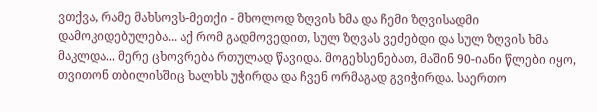ვთქვა, რამე მახსოვს-მეთქი - მხოლოდ ზღვის ხმა და ჩემი ზღვისადმი დამოკიდებულება... აქ რომ გადმოვედით, სულ ზღვას ვეძებდი და სულ ზღვის ხმა მაკლდა... მერე ცხოვრება რთულად წავიდა. მოგეხსენებათ, მაშინ 90-იანი წლები იყო, თვითონ თბილისშიც ხალხს უჭირდა და ჩვენ ორმაგად გვიჭირდა. საერთო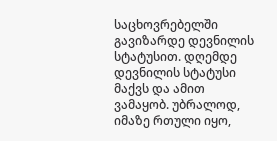საცხოვრებელში გავიზარდე დევნილის სტატუსით. დღემდე დევნილის სტატუსი მაქვს და ამით ვამაყობ. უბრალოდ, იმაზე რთული იყო,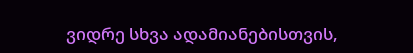ვიდრე სხვა ადამიანებისთვის,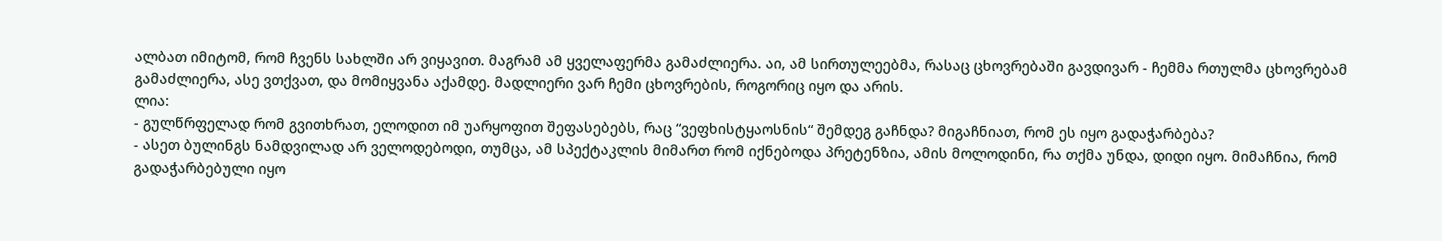ალბათ იმიტომ, რომ ჩვენს სახლში არ ვიყავით. მაგრამ ამ ყველაფერმა გამაძლიერა. აი, ამ სირთულეებმა, რასაც ცხოვრებაში გავდივარ - ჩემმა რთულმა ცხოვრებამ გამაძლიერა, ასე ვთქვათ, და მომიყვანა აქამდე. მადლიერი ვარ ჩემი ცხოვრების, როგორიც იყო და არის.
ლია:
- გულწრფელად რომ გვითხრათ, ელოდით იმ უარყოფით შეფასებებს, რაც “ვეფხისტყაოსნის“ შემდეგ გაჩნდა? მიგაჩნიათ, რომ ეს იყო გადაჭარბება?
- ასეთ ბულინგს ნამდვილად არ ველოდებოდი, თუმცა, ამ სპექტაკლის მიმართ რომ იქნებოდა პრეტენზია, ამის მოლოდინი, რა თქმა უნდა, დიდი იყო. მიმაჩნია, რომ გადაჭარბებული იყო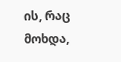ის, რაც მოხდა,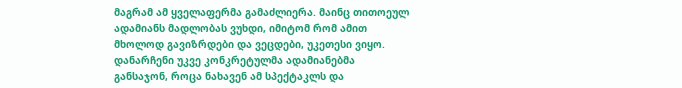მაგრამ ამ ყველაფერმა გამაძლიერა. მაინც თითოეულ ადამიანს მადლობას ვუხდი, იმიტომ რომ ამით მხოლოდ გავიზრდები და ვეცდები, უკეთესი ვიყო. დანარჩენი უკვე კონკრეტულმა ადამიანებმა განსაჯონ, როცა ნახავენ ამ სპექტაკლს და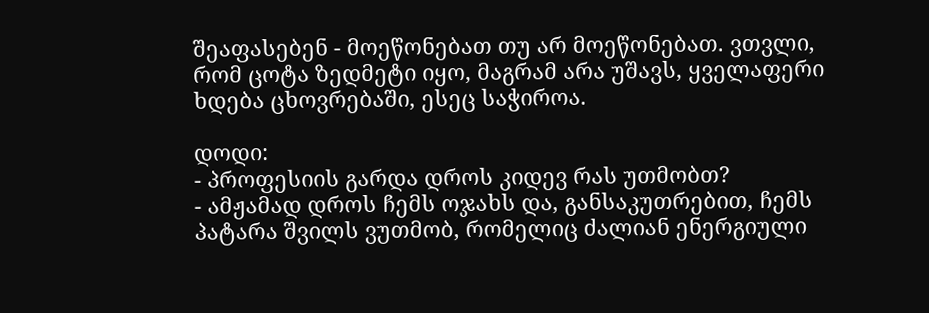შეაფასებენ - მოეწონებათ თუ არ მოეწონებათ. ვთვლი, რომ ცოტა ზედმეტი იყო, მაგრამ არა უშავს, ყველაფერი ხდება ცხოვრებაში, ესეც საჭიროა.

დოდი:
- პროფესიის გარდა დროს კიდევ რას უთმობთ?
- ამჟამად დროს ჩემს ოჯახს და, განსაკუთრებით, ჩემს პატარა შვილს ვუთმობ, რომელიც ძალიან ენერგიული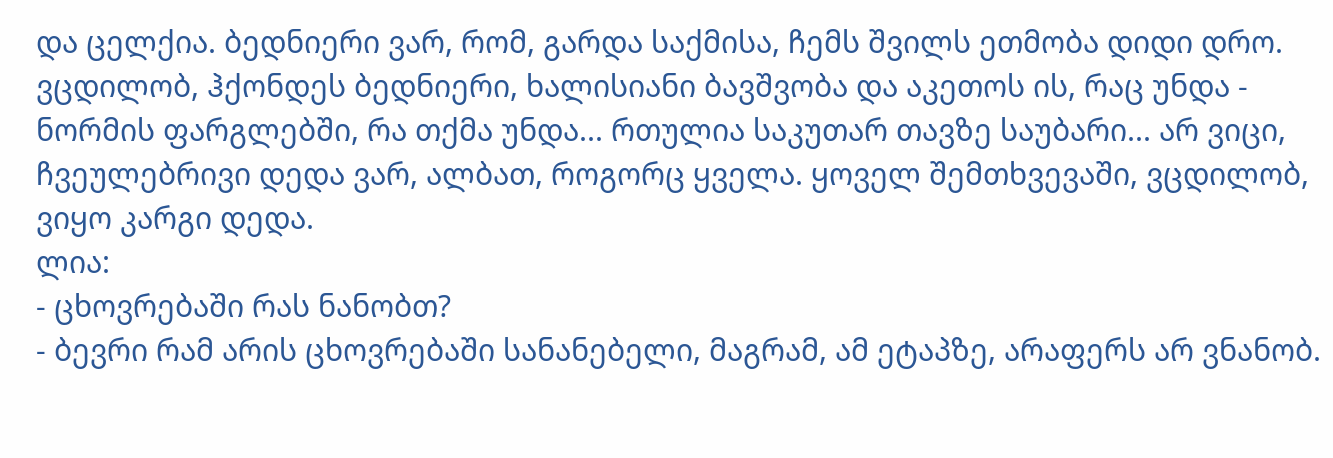და ცელქია. ბედნიერი ვარ, რომ, გარდა საქმისა, ჩემს შვილს ეთმობა დიდი დრო. ვცდილობ, ჰქონდეს ბედნიერი, ხალისიანი ბავშვობა და აკეთოს ის, რაც უნდა - ნორმის ფარგლებში, რა თქმა უნდა... რთულია საკუთარ თავზე საუბარი... არ ვიცი, ჩვეულებრივი დედა ვარ, ალბათ, როგორც ყველა. ყოველ შემთხვევაში, ვცდილობ, ვიყო კარგი დედა.
ლია:
- ცხოვრებაში რას ნანობთ?
- ბევრი რამ არის ცხოვრებაში სანანებელი, მაგრამ, ამ ეტაპზე, არაფერს არ ვნანობ.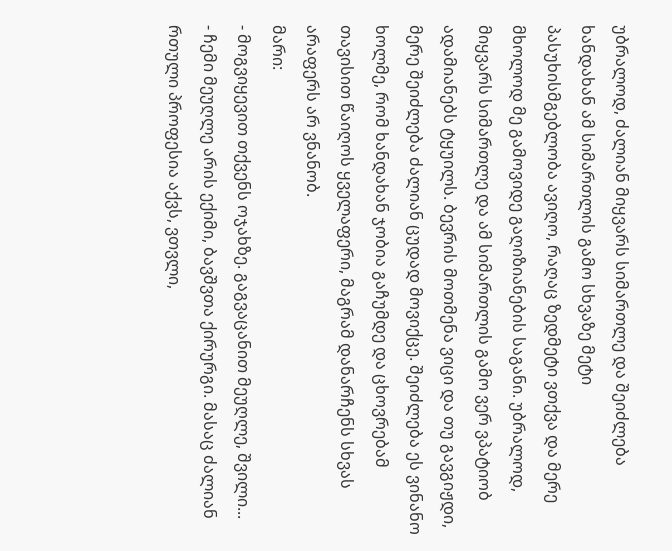უბრალოდ, ძალიან მიყვარს სიმართლე და შეიძლება ხანდახან ამ სიმართლის გამო სხვაზე მეტი პასუხისმგებლობა ავიღო, რაღაც ზედმეტი ვთქვა და მერე მხოლოდ მე გამოვიდე გაღიზიანების საგანი. უბრალოდ, მიყვარს სიმართლე და ამ სიმართლის გამო ვერ ვპატიობ ადამიანებს ტყუილს. ბევრის მოთმენა ვიცი და თუ გავგიჟდი, მერე შეიძლება ძალიან ცუდად მოვიქცე. შეიძლება ეს ვინანო ხოლმე, რომ ხანდახან ჯობია გაჩუმდე და ცხოვრებამ თავისით წაიღოს ყველაფერი, მაგრამ დანარჩენს სხვას არაფერს არ ვნანობ.
მარი:
- მოგვიყევით თქვენს ოჯახზე. გაგვაცანით მეუღლე, შვილი...
- ჩემი მეუღლე არის ექიმი, ბავშვთა ქირურგი. მასაც ძალიან რთული პროფესია აქვს, ვთვლი,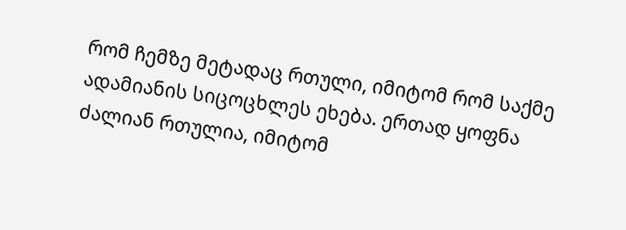რომ ჩემზე მეტადაც რთული, იმიტომ რომ საქმე ადამიანის სიცოცხლეს ეხება. ერთად ყოფნა ძალიან რთულია, იმიტომ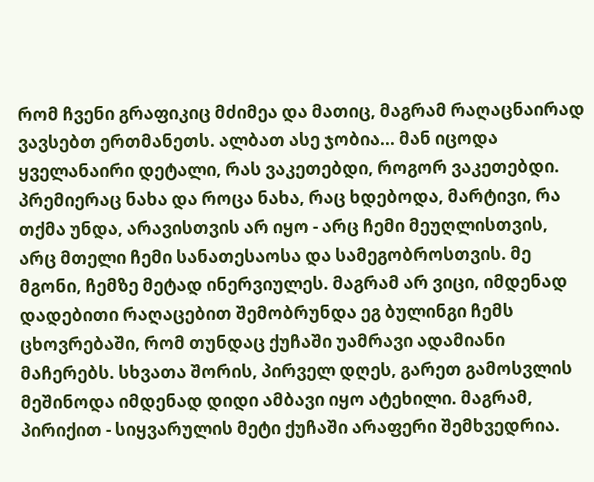რომ ჩვენი გრაფიკიც მძიმეა და მათიც, მაგრამ რაღაცნაირად ვავსებთ ერთმანეთს. ალბათ ასე ჯობია... მან იცოდა ყველანაირი დეტალი, რას ვაკეთებდი, როგორ ვაკეთებდი. პრემიერაც ნახა და როცა ნახა, რაც ხდებოდა, მარტივი, რა თქმა უნდა, არავისთვის არ იყო - არც ჩემი მეუღლისთვის, არც მთელი ჩემი სანათესაოსა და სამეგობროსთვის. მე მგონი, ჩემზე მეტად ინერვიულეს. მაგრამ არ ვიცი, იმდენად დადებითი რაღაცებით შემობრუნდა ეგ ბულინგი ჩემს ცხოვრებაში, რომ თუნდაც ქუჩაში უამრავი ადამიანი მაჩერებს. სხვათა შორის, პირველ დღეს, გარეთ გამოსვლის მეშინოდა იმდენად დიდი ამბავი იყო ატეხილი. მაგრამ, პირიქით - სიყვარულის მეტი ქუჩაში არაფერი შემხვედრია.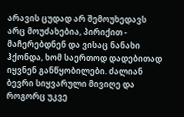არავის ცუდად არ შემოუხედავს არც მოუძახებია, პირიქით - მაჩერებდნენ და ვისაც ნანახი ჰქონდა, ხომ საერთოდ დადებითად იყვნენ განწყობილები. ძალიან ბევრი სიყვარული მივიღე და როგორც უკვე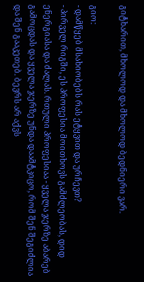გიტხარით, მხოლოდ და მხოლოდ ბედნიერი ვარ.

გიო:
- დამწყებ მსახიობებს რას ეტყვით და ურჩევთ?
- პირველ რიგში, ეს პროფესია მოითხოვს გამძლეობას, დიდ ენერგიასა და ძალას. რთული პროფესიაა - ყველა ჯერზე აბარებ გამოცდას და ყველა ჯერზე უნდა დაამტკიცო, რომ შენ შეგიძლია და შენ გააკეთებ. ბევრს არ აქვს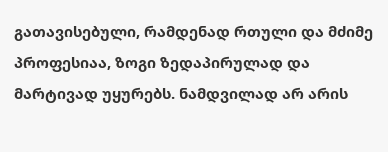გათავისებული, რამდენად რთული და მძიმე პროფესიაა, ზოგი ზედაპირულად და მარტივად უყურებს. ნამდვილად არ არის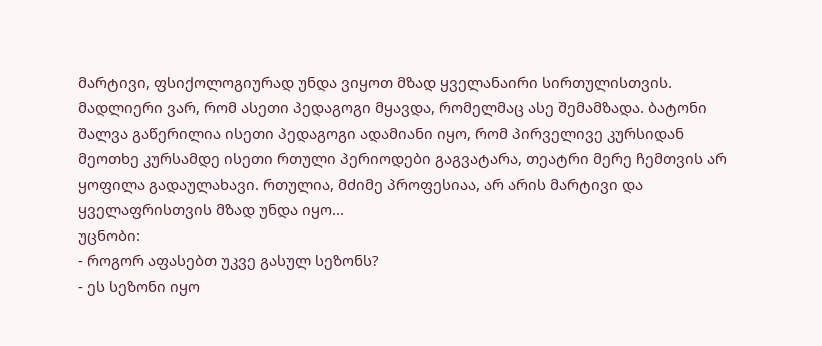მარტივი, ფსიქოლოგიურად უნდა ვიყოთ მზად ყველანაირი სირთულისთვის.
მადლიერი ვარ, რომ ასეთი პედაგოგი მყავდა, რომელმაც ასე შემამზადა. ბატონი შალვა გაწერილია ისეთი პედაგოგი ადამიანი იყო, რომ პირველივე კურსიდან მეოთხე კურსამდე ისეთი რთული პერიოდები გაგვატარა, თეატრი მერე ჩემთვის არ ყოფილა გადაულახავი. რთულია, მძიმე პროფესიაა, არ არის მარტივი და ყველაფრისთვის მზად უნდა იყო...
უცნობი:
- როგორ აფასებთ უკვე გასულ სეზონს?
- ეს სეზონი იყო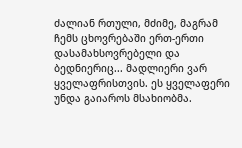ძალიან რთული, მძიმე, მაგრამ ჩემს ცხოვრებაში ერთ-ერთი დასამახსოვრებელი და ბედნიერიც... მადლიერი ვარ ყველაფრისთვის. ეს ყველაფერი უნდა გაიაროს მსახიობმა.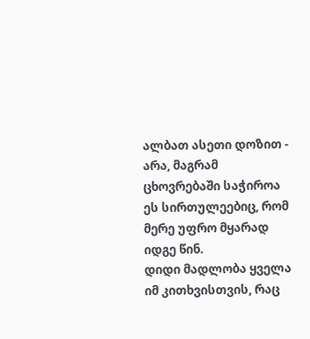ალბათ ასეთი დოზით - არა, მაგრამ ცხოვრებაში საჭიროა ეს სირთულეებიც, რომ მერე უფრო მყარად იდგე წინ.
დიდი მადლობა ყველა იმ კითხვისთვის, რაც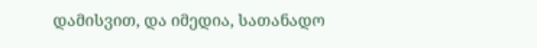დამისვით, და იმედია, სათანადო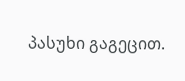პასუხი გაგეცით.